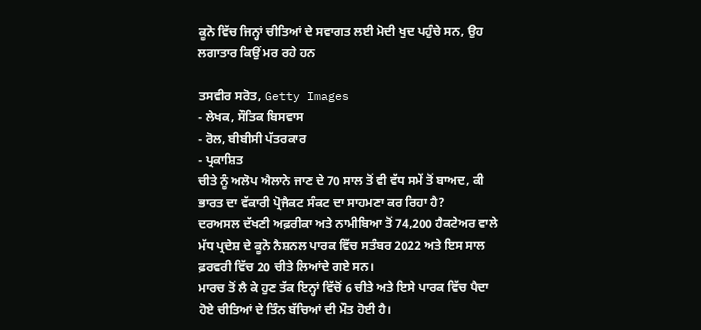ਕੂਨੋ ਵਿੱਚ ਜਿਨ੍ਹਾਂ ਚੀਤਿਆਂ ਦੇ ਸਵਾਗਤ ਲਈ ਮੋਦੀ ਖੁਦ ਪਹੁੰਚੇ ਸਨ, ਉਹ ਲਗਾਤਾਰ ਕਿਉਂ ਮਰ ਰਹੇ ਹਨ

ਤਸਵੀਰ ਸਰੋਤ, Getty Images
- ਲੇਖਕ, ਸੌਤਿਕ ਬਿਸਵਾਸ
- ਰੋਲ, ਬੀਬੀਸੀ ਪੱਤਰਕਾਰ
- ਪ੍ਰਕਾਸ਼ਿਤ
ਚੀਤੇ ਨੂੰ ਅਲੋਪ ਐਲਾਨੇ ਜਾਣ ਦੇ 70 ਸਾਲ ਤੋਂ ਵੀ ਵੱਧ ਸਮੇਂ ਤੋਂ ਬਾਅਦ, ਕੀ ਭਾਰਤ ਦਾ ਵੱਕਾਰੀ ਪ੍ਰੋਜੈਕਟ ਸੰਕਟ ਦਾ ਸਾਹਮਣਾ ਕਰ ਰਿਹਾ ਹੈ?
ਦਰਅਸਲ ਦੱਖਣੀ ਅਫ਼ਰੀਕਾ ਅਤੇ ਨਾਮੀਬਿਆ ਤੋਂ 74,200 ਹੈਕਟੇਅਰ ਵਾਲੇ ਮੱਧ ਪ੍ਰਦੇਸ਼ ਦੇ ਕੂਨੋ ਨੈਸ਼ਨਲ ਪਾਰਕ ਵਿੱਚ ਸਤੰਬਰ 2022 ਅਤੇ ਇਸ ਸਾਲ ਫ਼ਰਵਰੀ ਵਿੱਚ 20 ਚੀਤੇ ਲਿਆਂਦੇ ਗਏ ਸਨ।
ਮਾਰਚ ਤੋਂ ਲੈ ਕੇ ਹੁਣ ਤੱਕ ਇਨ੍ਹਾਂ ਵਿੱਚੋਂ 6 ਚੀਤੇ ਅਤੇ ਇਸੇ ਪਾਰਕ ਵਿੱਚ ਪੈਦਾ ਹੋਏ ਚੀਤਿਆਂ ਦੇ ਤਿੰਨ ਬੱਚਿਆਂ ਦੀ ਮੌਤ ਹੋਈ ਹੈ।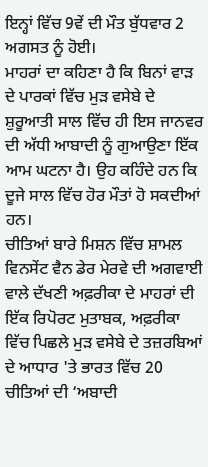ਇਨ੍ਹਾਂ ਵਿੱਚ 9ਵੇਂ ਦੀ ਮੌਤ ਬੁੱਧਵਾਰ 2 ਅਗਸਤ ਨੂੰ ਹੋਈ।
ਮਾਹਰਾਂ ਦਾ ਕਹਿਣਾ ਹੈ ਕਿ ਬਿਨਾਂ ਵਾੜ ਦੇ ਪਾਰਕਾਂ ਵਿੱਚ ਮੁੜ ਵਸੇਬੇ ਦੇ ਸ਼ੁਰੂਆਤੀ ਸਾਲ ਵਿੱਚ ਹੀ ਇਸ ਜਾਨਵਰ ਦੀ ਅੱਧੀ ਆਬਾਦੀ ਨੂੰ ਗੁਆਉਣਾ ਇੱਕ ਆਮ ਘਟਨਾ ਹੈ। ਉਹ ਕਹਿੰਦੇ ਹਨ ਕਿ ਦੂਜੇ ਸਾਲ ਵਿੱਚ ਹੋਰ ਮੌਤਾਂ ਹੋ ਸਕਦੀਆਂ ਹਨ।
ਚੀਤਿਆਂ ਬਾਰੇ ਮਿਸ਼ਨ ਵਿੱਚ ਸ਼ਾਮਲ ਵਿਨਸੇਂਟ ਵੈਨ ਡੇਰ ਮੇਰਵੇ ਦੀ ਅਗਵਾਈ ਵਾਲੇ ਦੱਖਣੀ ਅਫ਼ਰੀਕਾ ਦੇ ਮਾਹਰਾਂ ਦੀ ਇੱਕ ਰਿਪੋਰਟ ਮੁਤਾਬਕ, ਅਫ਼ਰੀਕਾ ਵਿੱਚ ਪਿਛਲੇ ਮੁੜ ਵਸੇਬੇ ਦੇ ਤਜ਼ਰਬਿਆਂ ਦੇ ਆਧਾਰ 'ਤੇ ਭਾਰਤ ਵਿੱਚ 20 ਚੀਤਿਆਂ ਦੀ ‘ਅਬਾਦੀ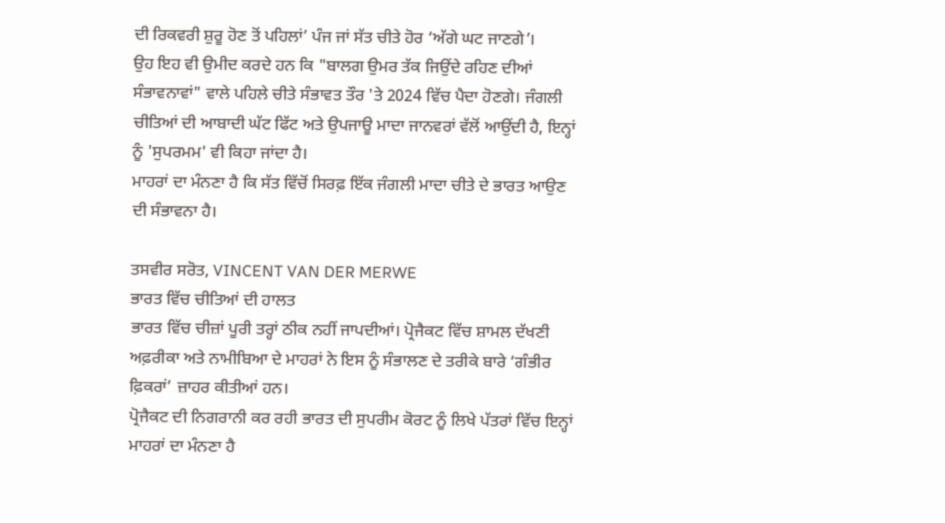ਦੀ ਰਿਕਵਰੀ ਸ਼ੁਰੂ ਹੋਣ ਤੋਂ ਪਹਿਲਾਂ’ ਪੰਜ ਜਾਂ ਸੱਤ ਚੀਤੇ ਹੋਰ ‘ਅੱਗੇ ਘਟ ਜਾਣਗੇ’।
ਉਹ ਇਹ ਵੀ ਉਮੀਦ ਕਰਦੇ ਹਨ ਕਿ "ਬਾਲਗ ਉਮਰ ਤੱਕ ਜਿਉਂਦੇ ਰਹਿਣ ਦੀਆਂ ਸੰਭਾਵਨਾਵਾਂ" ਵਾਲੇ ਪਹਿਲੇ ਚੀਤੇ ਸੰਭਾਵਤ ਤੌਰ 'ਤੇ 2024 ਵਿੱਚ ਪੈਦਾ ਹੋਣਗੇ। ਜੰਗਲੀ ਚੀਤਿਆਂ ਦੀ ਆਬਾਦੀ ਘੱਟ ਫਿੱਟ ਅਤੇ ਉਪਜਾਊ ਮਾਦਾ ਜਾਨਵਰਾਂ ਵੱਲੋਂ ਆਉਂਦੀ ਹੈ, ਇਨ੍ਹਾਂ ਨੂੰ 'ਸੁਪਰਮਮ' ਵੀ ਕਿਹਾ ਜਾਂਦਾ ਹੈ।
ਮਾਹਰਾਂ ਦਾ ਮੰਨਣਾ ਹੈ ਕਿ ਸੱਤ ਵਿੱਚੋਂ ਸਿਰਫ਼ ਇੱਕ ਜੰਗਲੀ ਮਾਦਾ ਚੀਤੇ ਦੇ ਭਾਰਤ ਆਉਣ ਦੀ ਸੰਭਾਵਨਾ ਹੈ।

ਤਸਵੀਰ ਸਰੋਤ, VINCENT VAN DER MERWE
ਭਾਰਤ ਵਿੱਚ ਚੀਤਿਆਂ ਦੀ ਹਾਲਤ
ਭਾਰਤ ਵਿੱਚ ਚੀਜ਼ਾਂ ਪੂਰੀ ਤਰ੍ਹਾਂ ਠੀਕ ਨਹੀਂ ਜਾਪਦੀਆਂ। ਪ੍ਰੋਜੈਕਟ ਵਿੱਚ ਸ਼ਾਮਲ ਦੱਖਣੀ ਅਫ਼ਰੀਕਾ ਅਤੇ ਨਾਮੀਬਿਆ ਦੇ ਮਾਹਰਾਂ ਨੇ ਇਸ ਨੂੰ ਸੰਭਾਲਣ ਦੇ ਤਰੀਕੇ ਬਾਰੇ ‘ਗੰਭੀਰ ਫ਼ਿਕਰਾਂ’ ਜ਼ਾਹਰ ਕੀਤੀਆਂ ਹਨ।
ਪ੍ਰੋਜੈਕਟ ਦੀ ਨਿਗਰਾਨੀ ਕਰ ਰਹੀ ਭਾਰਤ ਦੀ ਸੁਪਰੀਮ ਕੋਰਟ ਨੂੰ ਲਿਖੇ ਪੱਤਰਾਂ ਵਿੱਚ ਇਨ੍ਹਾਂ ਮਾਹਰਾਂ ਦਾ ਮੰਨਣਾ ਹੈ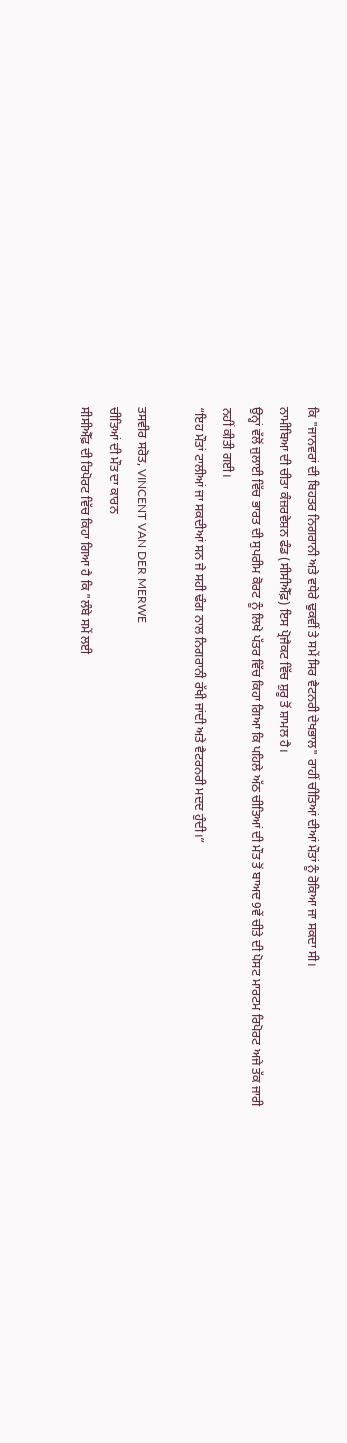ਕਿ "ਜਾਨਵਰਾਂ ਦੀ ਬਿਹਤਰ ਨਿਗਰਾਨੀ ਅਤੇ ਵਧੇਰੇ ਢੁਕਵੀਂ ਤੇ ਸਮੇਂ ਸਿਰ ਵੈਟਨਰੀ ਦੇਖਭਾਲ" ਰਾਹੀਂ ਚੀਤਿਆਂ ਦੀਆਂ ਮੌਤਾਂ ਨੂੰ ਰੋਕਿਆ ਜਾ ਸਕਦਾ ਸੀ।
ਨਾਮੀਬਿਆ ਦੀ ਚੀਤਾ ਕੰਜ਼ਰਵੇਸ਼ਨ ਫੰਡ (ਸੀਸੀਐੱਫ਼) ਇਸ ਪ੍ਰੋਜੈਕਟ ਵਿੱਚ ਸ਼ੁਰੂ ਤੋਂ ਸ਼ਾਮਲ ਹੈ।
ਉਨ੍ਹਾਂ ਵੱਲੋਂ ਜੁਲਾਈ ਵਿੱਚ ਭਾਰਤ ਦੀ ਸੁਪਰੀਮ ਕੋਰਟ ਨੂੰ ਲਿਖੇ ਪੱਤਰ ਵਿੱਚ ਕਿਹਾ ਗਿਆ ਕਿ ਪਹਿਲੇ ਅੱਠ ਚੀਤਿਆਂ ਦੀ ਮੌਤ ਤੋਂ ਬਾਅਦ 9ਵੇਂ ਚੀਤੇ ਦੀ ਪੋਸਟ ਮਾਰਟਮ ਰਿਪੋਰਟ ਅਜੇ ਤੱਕ ਜਾਰੀ ਨਹੀਂ ਕੀਤੀ ਗਈ।
“ਇਹ ਮੌਤਾਂ ਟਾਲੀਆਂ ਜਾ ਸਕਦੀਆਂ ਸਨ ਜੇ ਸਹੀ ਢੰਗ ਨਾਲ ਨਿਗਰਾਨੀ ਰੱਖੀ ਜਾਂਦੀ ਅਤੇ ਵੈਟਰਨਰੀ ਮਦਦ ਹੁੰਦੀ।”

ਤਸਵੀਰ ਸਰੋਤ, VINCENT VAN DER MERWE
ਚੀਤਿਆਂ ਦੀ ਮੌਤ ਦਾ ਕਾਰਨ
ਸੀਸੀਐੱਫ਼ ਦੀ ਰਿਪੋਰਟ ਵਿੱਚ ਕਿਹਾ ਗਿਆ ਹੈ ਕਿ "ਲੰਬੇ ਸਮੇਂ ਲਈ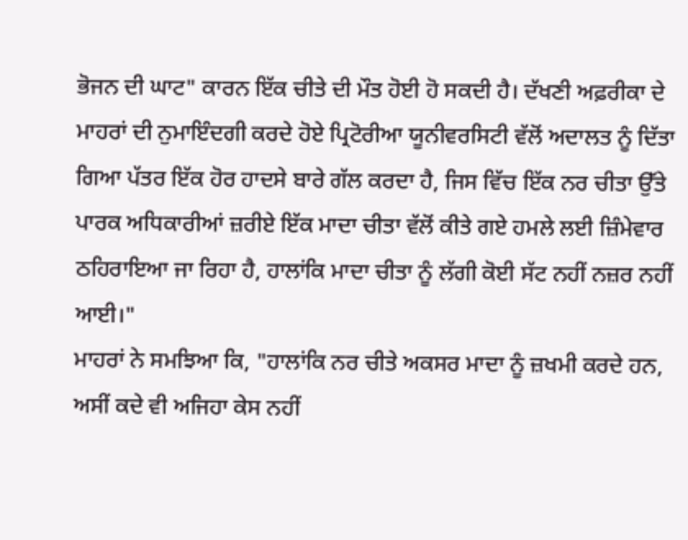ਭੋਜਨ ਦੀ ਘਾਟ" ਕਾਰਨ ਇੱਕ ਚੀਤੇ ਦੀ ਮੌਤ ਹੋਈ ਹੋ ਸਕਦੀ ਹੈ। ਦੱਖਣੀ ਅਫ਼ਰੀਕਾ ਦੇ ਮਾਹਰਾਂ ਦੀ ਨੁਮਾਇੰਦਗੀ ਕਰਦੇ ਹੋਏ ਪ੍ਰਿਟੋਰੀਆ ਯੂਨੀਵਰਸਿਟੀ ਵੱਲੋਂ ਅਦਾਲਤ ਨੂੰ ਦਿੱਤਾ ਗਿਆ ਪੱਤਰ ਇੱਕ ਹੋਰ ਹਾਦਸੇ ਬਾਰੇ ਗੱਲ ਕਰਦਾ ਹੈ, ਜਿਸ ਵਿੱਚ ਇੱਕ ਨਰ ਚੀਤਾ ਉੱਤੇ ਪਾਰਕ ਅਧਿਕਾਰੀਆਂ ਜ਼ਰੀਏ ਇੱਕ ਮਾਦਾ ਚੀਤਾ ਵੱਲੋਂ ਕੀਤੇ ਗਏ ਹਮਲੇ ਲਈ ਜ਼ਿੰਮੇਵਾਰ ਠਹਿਰਾਇਆ ਜਾ ਰਿਹਾ ਹੈ, ਹਾਲਾਂਕਿ ਮਾਦਾ ਚੀਤਾ ਨੂੰ ਲੱਗੀ ਕੋਈ ਸੱਟ ਨਹੀਂ ਨਜ਼ਰ ਨਹੀਂ ਆਈ।"
ਮਾਹਰਾਂ ਨੇ ਸਮਝਿਆ ਕਿ, "ਹਾਲਾਂਕਿ ਨਰ ਚੀਤੇ ਅਕਸਰ ਮਾਦਾ ਨੂੰ ਜ਼ਖਮੀ ਕਰਦੇ ਹਨ, ਅਸੀਂ ਕਦੇ ਵੀ ਅਜਿਹਾ ਕੇਸ ਨਹੀਂ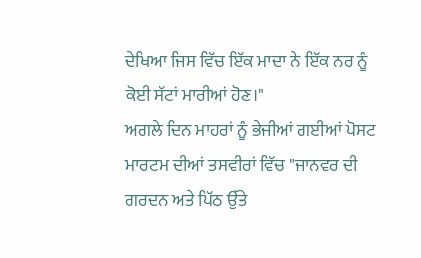ਦੇਖਿਆ ਜਿਸ ਵਿੱਚ ਇੱਕ ਮਾਦਾ ਨੇ ਇੱਕ ਨਰ ਨੂੰ ਕੋਈ ਸੱਟਾਂ ਮਾਰੀਆਂ ਹੋਣ।"
ਅਗਲੇ ਦਿਨ ਮਾਹਰਾਂ ਨੂੰ ਭੇਜੀਆਂ ਗਈਆਂ ਪੋਸਟ ਮਾਰਟਮ ਦੀਆਂ ਤਸਵੀਰਾਂ ਵਿੱਚ "ਜਾਨਵਰ ਦੀ ਗਰਦਨ ਅਤੇ ਪਿੱਠ ਉੱਤੇ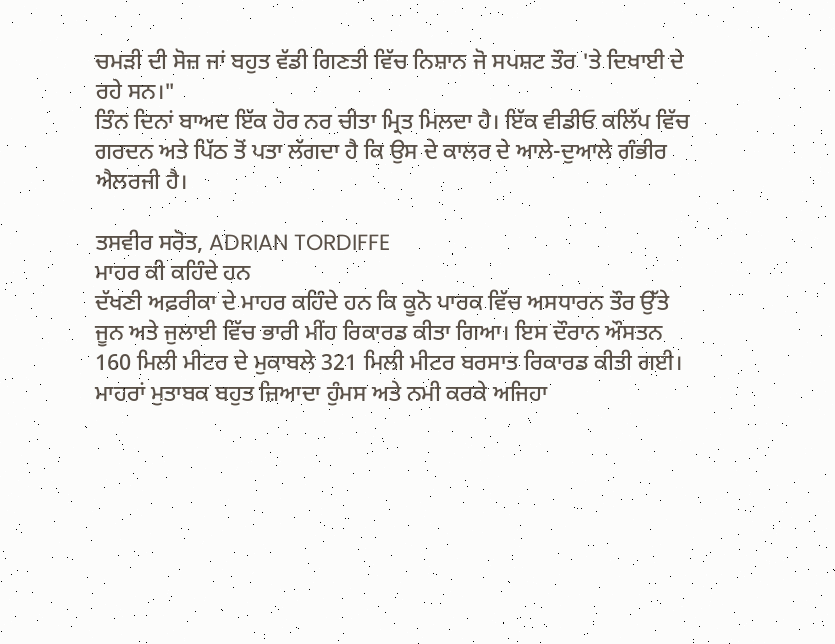ਚਮੜੀ ਦੀ ਸੋਜ਼ ਜਾਂ ਬਹੁਤ ਵੱਡੀ ਗਿਣਤੀ ਵਿੱਚ ਨਿਸ਼ਾਨ ਜੋ ਸਪਸ਼ਟ ਤੌਰ 'ਤੇ ਦਿਖਾਈ ਦੇ ਰਹੇ ਸਨ।"
ਤਿੰਨ ਦਿਨਾਂ ਬਾਅਦ ਇੱਕ ਹੋਰ ਨਰ ਚੀਤਾ ਮ੍ਰਿਤ ਮਿਲਦਾ ਹੈ। ਇੱਕ ਵੀਡੀਓ ਕਲਿੱਪ ਵਿੱਚ ਗਰਦਨ ਅਤੇ ਪਿੱਠ ਤੋਂ ਪਤਾ ਲੱਗਦਾ ਹੈ ਕਿ ਉਸ ਦੇ ਕਾਲਰ ਦੇ ਆਲੇ-ਦੁਆਲੇ ਗੰਭੀਰ ਐਲਰਜੀ ਹੈ।

ਤਸਵੀਰ ਸਰੋਤ, ADRIAN TORDIFFE
ਮਾਹਰ ਕੀ ਕਹਿੰਦੇ ਹਨ
ਦੱਖਣੀ ਅਫ਼ਰੀਕਾ ਦੇ ਮਾਹਰ ਕਹਿੰਦੇ ਹਨ ਕਿ ਕੂਨੋ ਪਾਰਕ ਵਿੱਚ ਅਸਧਾਰਨ ਤੌਰ ਉੱਤੇ ਜੂਨ ਅਤੇ ਜੁਲਾਈ ਵਿੱਚ ਭਾਰੀ ਮੀਂਹ ਰਿਕਾਰਡ ਕੀਤਾ ਗਿਆ। ਇਸ ਦੌਰਾਨ ਔਸਤਨ 160 ਮਿਲੀ ਮੀਟਰ ਦੇ ਮੁਕਾਬਲੇ 321 ਮਿਲੀ ਮੀਟਰ ਬਰਸਾਤ ਰਿਕਾਰਡ ਕੀਤੀ ਗਈ।
ਮਾਹਰਾਂ ਮੁਤਾਬਕ ਬਹੁਤ ਜ਼ਿਆਦਾ ਹੁੰਮਸ ਅਤੇ ਨਮੀ ਕਰਕੇ ਅਜਿਹਾ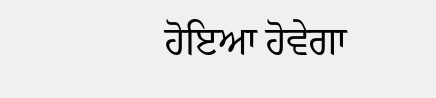ਹੋਇਆ ਹੋਵੇਗਾ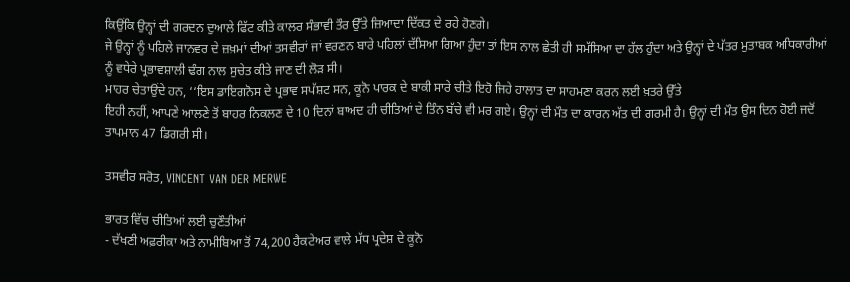ਕਿਉਂਕਿ ਉਨ੍ਹਾਂ ਦੀ ਗਰਦਨ ਦੁਆਲੇ ਫਿੱਟ ਕੀਤੇ ਕਾਲਰ ਸੰਭਾਵੀ ਤੌਰ ਉੱਤੇ ਜ਼ਿਆਦਾ ਦਿੱਕਤ ਦੇ ਰਹੇ ਹੋਣਗੇ।
ਜੇ ਉਨ੍ਹਾਂ ਨੂੰ ਪਹਿਲੇ ਜਾਨਵਰ ਦੇ ਜ਼ਖ਼ਮਾਂ ਦੀਆਂ ਤਸਵੀਰਾਂ ਜਾਂ ਵਰਣਨ ਬਾਰੇ ਪਹਿਲਾਂ ਦੱਸਿਆ ਗਿਆ ਹੁੰਦਾ ਤਾਂ ਇਸ ਨਾਲ ਛੇਤੀ ਹੀ ਸਮੱਸਿਆ ਦਾ ਹੱਲ ਹੁੰਦਾ ਅਤੇ ਉਨ੍ਹਾਂ ਦੇ ਪੱਤਰ ਮੁਤਾਬਕ ਅਧਿਕਾਰੀਆਂ ਨੂੰ ਵਧੇਰੇ ਪ੍ਰਭਾਵਸ਼ਾਲੀ ਢੰਗ ਨਾਲ ਸੁਚੇਤ ਕੀਤੇ ਜਾਣ ਦੀ ਲੋੜ ਸੀ।
ਮਾਹਰ ਚੇਤਾਉਂਦੇ ਹਨ, ‘‘ਇਸ ਡਾਇਗਨੋਸ ਦੇ ਪ੍ਰਭਾਵ ਸਪੱਸ਼ਟ ਸਨ, ਕੂਨੋ ਪਾਰਕ ਦੇ ਬਾਕੀ ਸਾਰੇ ਚੀਤੇ ਇਹੋ ਜਿਹੇ ਹਾਲਾਤ ਦਾ ਸਾਹਮਣਾ ਕਰਨ ਲਈ ਖ਼ਤਰੇ ਉੱਤੇ
ਇਹੀ ਨਹੀਂ, ਆਪਣੇ ਆਲਣੇ ਤੋਂ ਬਾਹਰ ਨਿਕਲਣ ਦੇ 10 ਦਿਨਾਂ ਬਾਅਦ ਹੀ ਚੀਤਿਆਂ ਦੇ ਤਿੰਨ ਬੱਚੇ ਵੀ ਮਰ ਗਏ। ਉਨ੍ਹਾਂ ਦੀ ਮੌਤ ਦਾ ਕਾਰਨ ਅੱਤ ਦੀ ਗਰਮੀ ਹੈ। ਉਨ੍ਹਾਂ ਦੀ ਮੌਤ ਉਸ ਦਿਨ ਹੋਈ ਜਦੋਂ ਤਾਪਮਾਨ 47 ਡਿਗਰੀ ਸੀ।

ਤਸਵੀਰ ਸਰੋਤ, VINCENT VAN DER MERWE

ਭਾਰਤ ਵਿੱਚ ਚੀਤਿਆਂ ਲਈ ਚੁਣੌਤੀਆਂ
- ਦੱਖਣੀ ਅਫ਼ਰੀਕਾ ਅਤੇ ਨਾਮੀਬਿਆ ਤੋਂ 74,200 ਹੈਕਟੇਅਰ ਵਾਲੇ ਮੱਧ ਪ੍ਰਦੇਸ਼ ਦੇ ਕੂਨੋ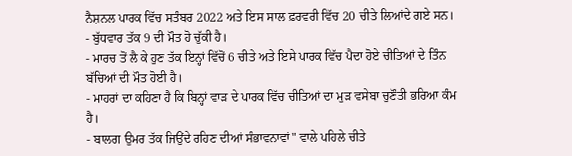ਨੈਸ਼ਨਲ ਪਾਰਕ ਵਿੱਚ ਸਤੰਬਰ 2022 ਅਤੇ ਇਸ ਸਾਲ ਫ਼ਰਵਰੀ ਵਿੱਚ 20 ਚੀਤੇ ਲਿਆਂਦੇ ਗਏ ਸਨ।
- ਬੁੱਧਵਾਰ ਤੱਕ 9 ਦੀ ਮੌਤ ਹੋ ਚੁੱਕੀ ਹੈ।
- ਮਾਰਚ ਤੋਂ ਲੈ ਕੇ ਹੁਣ ਤੱਕ ਇਨ੍ਹਾਂ ਵਿੱਚੋਂ 6 ਚੀਤੇ ਅਤੇ ਇਸੇ ਪਾਰਕ ਵਿੱਚ ਪੈਦਾ ਹੋਏ ਚੀਤਿਆਂ ਦੇ ਤਿੰਨ ਬੱਚਿਆਂ ਦੀ ਮੌਤ ਹੋਈ ਹੈ।
- ਮਾਹਰਾਂ ਦਾ ਕਹਿਣਾ ਹੈ ਕਿ ਬਿਨ੍ਹਾਂ ਵਾੜ ਦੇ ਪਾਰਕ ਵਿੱਚ ਚੀਤਿਆਂ ਦਾ ਮੁੜ ਵਸੇਬਾ ਚੁਣੌਤੀ ਭਰਿਆ ਕੰਮ ਹੈ।
- ਬਾਲਗ ਉਮਰ ਤੱਕ ਜਿਉਂਦੇ ਰਹਿਣ ਦੀਆਂ ਸੰਭਾਵਨਾਵਾਂ" ਵਾਲੇ ਪਹਿਲੇ ਚੀਤੇ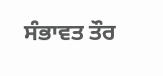ਸੰਭਾਵਤ ਤੌਰ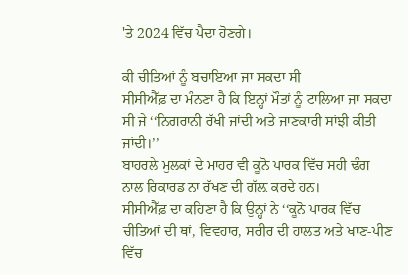'ਤੇ 2024 ਵਿੱਚ ਪੈਦਾ ਹੋਣਗੇ।

ਕੀ ਚੀਤਿਆਂ ਨੂੰ ਬਚਾਇਆ ਜਾ ਸਕਦਾ ਸੀ
ਸੀਸੀਐੱਫ਼ ਦਾ ਮੰਨਣਾ ਹੈ ਕਿ ਇਨ੍ਹਾਂ ਮੌਤਾਂ ਨੂੰ ਟਾਲਿਆ ਜਾ ਸਕਦਾ ਸੀ ਜੇ ‘‘ਨਿਗਰਾਨੀ ਰੱਖੀ ਜਾਂਦੀ ਅਤੇ ਜਾਣਕਾਰੀ ਸਾਂਝੀ ਕੀਤੀ ਜਾਂਦੀ।’’
ਬਾਹਰਲੇ ਮੁਲਕਾਂ ਦੇ ਮਾਹਰ ਵੀ ਕੂਨੋ ਪਾਰਕ ਵਿੱਚ ਸਹੀ ਢੰਗ ਨਾਲ ਰਿਕਾਰਡ ਨਾ ਰੱਖਣ ਦੀ ਗੱਲ਼ ਕਰਦੇ ਹਨ।
ਸੀਸੀਐੱਫ਼ ਦਾ ਕਹਿਣਾ ਹੈ ਕਿ ਉਨ੍ਹਾਂ ਨੇ ‘‘ਕੂਨੋ ਪਾਰਕ ਵਿੱਚ ਚੀਤਿਆਂ ਦੀ ਥਾਂ, ਵਿਵਹਾਰ, ਸਰੀਰ ਦੀ ਹਾਲਤ ਅਤੇ ਖਾਣ-ਪੀਣ ਵਿੱਚ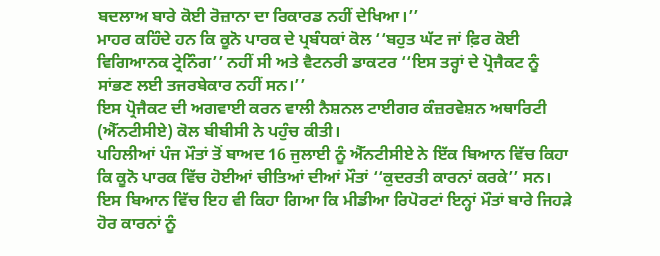ਬਦਲਾਅ ਬਾਰੇ ਕੋਈ ਰੋਜ਼ਾਨਾ ਦਾ ਰਿਕਾਰਡ ਨਹੀਂ ਦੇਖਿਆ।’’
ਮਾਹਰ ਕਹਿੰਦੇ ਹਨ ਕਿ ਕੂਨੋ ਪਾਰਕ ਦੇ ਪ੍ਰਬੰਧਕਾਂ ਕੋਲ ‘‘ਬਹੁਤ ਘੱਟ ਜਾਂ ਫ਼ਿਰ ਕੋਈ ਵਿਗਿਆਨਕ ਟ੍ਰੇਨਿੰਗ’’ ਨਹੀਂ ਸੀ ਅਤੇ ਵੈਟਨਰੀ ਡਾਕਟਰ ‘‘ਇਸ ਤਰ੍ਹਾਂ ਦੇ ਪ੍ਰੋਜੈਕਟ ਨੂੰ ਸਾਂਭਣ ਲਈ ਤਜਰਬੇਕਾਰ ਨਹੀਂ ਸਨ।’’
ਇਸ ਪ੍ਰੋਜੈਕਟ ਦੀ ਅਗਵਾਈ ਕਰਨ ਵਾਲੀ ਨੈਸ਼ਨਲ ਟਾਈਗਰ ਕੰਜ਼ਰਵੇਸ਼ਨ ਅਥਾਰਿਟੀ (ਐੱਨਟੀਸੀਏ) ਕੋਲ ਬੀਬੀਸੀ ਨੇ ਪਹੁੰਚ ਕੀਤੀ।
ਪਹਿਲੀਆਂ ਪੰਜ ਮੌਤਾਂ ਤੋਂ ਬਾਅਦ 16 ਜੁਲਾਈ ਨੂੰ ਐੱਨਟੀਸੀਏ ਨੇ ਇੱਕ ਬਿਆਨ ਵਿੱਚ ਕਿਹਾ ਕਿ ਕੂਨੋ ਪਾਰਕ ਵਿੱਚ ਹੋਈਆਂ ਚੀਤਿਆਂ ਦੀਆਂ ਮੌਤਾਂ ‘‘ਕੁਦਰਤੀ ਕਾਰਨਾਂ ਕਰਕੇ’’ ਸਨ।
ਇਸ ਬਿਆਨ ਵਿੱਚ ਇਹ ਵੀ ਕਿਹਾ ਗਿਆ ਕਿ ਮੀਡੀਆ ਰਿਪੋਰਟਾਂ ਇਨ੍ਹਾਂ ਮੌਤਾਂ ਬਾਰੇ ਜਿਹੜੇ ਹੋਰ ਕਾਰਨਾਂ ਨੂੰ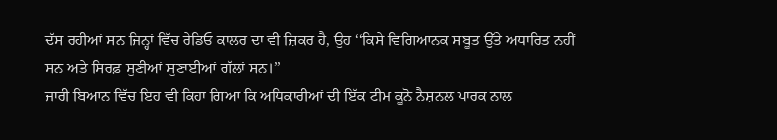ਦੱਸ ਰਹੀਆਂ ਸਨ ਜਿਨ੍ਹਾਂ ਵਿੱਚ ਰੇਡਿਓ ਕਾਲਰ ਦਾ ਵੀ ਜ਼ਿਕਰ ਹੈ, ਉਹ ‘‘ਕਿਸੇ ਵਿਗਿਆਨਕ ਸਬੂਤ ਉੱਤੇ ਅਧਾਰਿਤ ਨਹੀਂ ਸਨ ਅਤੇ ਸਿਰਫ਼ ਸੁਣੀਆਂ ਸੁਣਾਈਆਂ ਗੱਲਾਂ ਸਨ।’’
ਜਾਰੀ ਬਿਆਨ ਵਿੱਚ ਇਹ ਵੀ ਕਿਹਾ ਗਿਆ ਕਿ ਅਧਿਕਾਰੀਆਂ ਦੀ ਇੱਕ ਟੀਮ ਕੂਨੋ ਨੈਸ਼ਨਲ ਪਾਰਕ ਨਾਲ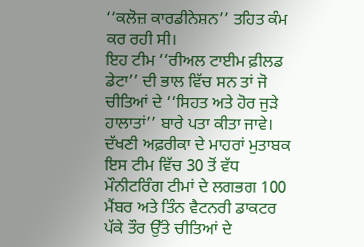‘‘ਕਲੋਜ਼ ਕਾਰਡੀਨੇਸ਼ਨ’’ ਤਹਿਤ ਕੰਮ ਕਰ ਰਹੀ ਸੀ।
ਇਹ ਟੀਮ ‘‘ਰੀਅਲ ਟਾਈਮ ਫ਼ੀਲਡ ਡੇਟਾ’’ ਦੀ ਭਾਲ ਵਿੱਚ ਸਨ ਤਾਂ ਜੋ ਚੀਤਿਆਂ ਦੇ ‘‘ਸਿਹਤ ਅਤੇ ਹੋਰ ਜੁੜੇ ਹਾਲਾਤਾਂ’’ ਬਾਰੇ ਪਤਾ ਕੀਤਾ ਜਾਵੇ।
ਦੱਖਣੀ ਅਫ਼ਰੀਕਾ ਦੇ ਮਾਹਰਾਂ ਮੁਤਾਬਕ ਇਸ ਟੀਮ ਵਿੱਚ 30 ਤੋਂ ਵੱਧ ਮੌਨੀਟਰਿੰਗ ਟੀਮਾਂ ਦੇ ਲਗਭਗ 100 ਮੈਂਬਰ ਅਤੇ ਤਿੰਨ ਵੈਟਨਰੀ ਡਾਕਟਰ ਪੱਕੇ ਤੌਰ ਉੱਤੇ ਚੀਤਿਆਂ ਦੇ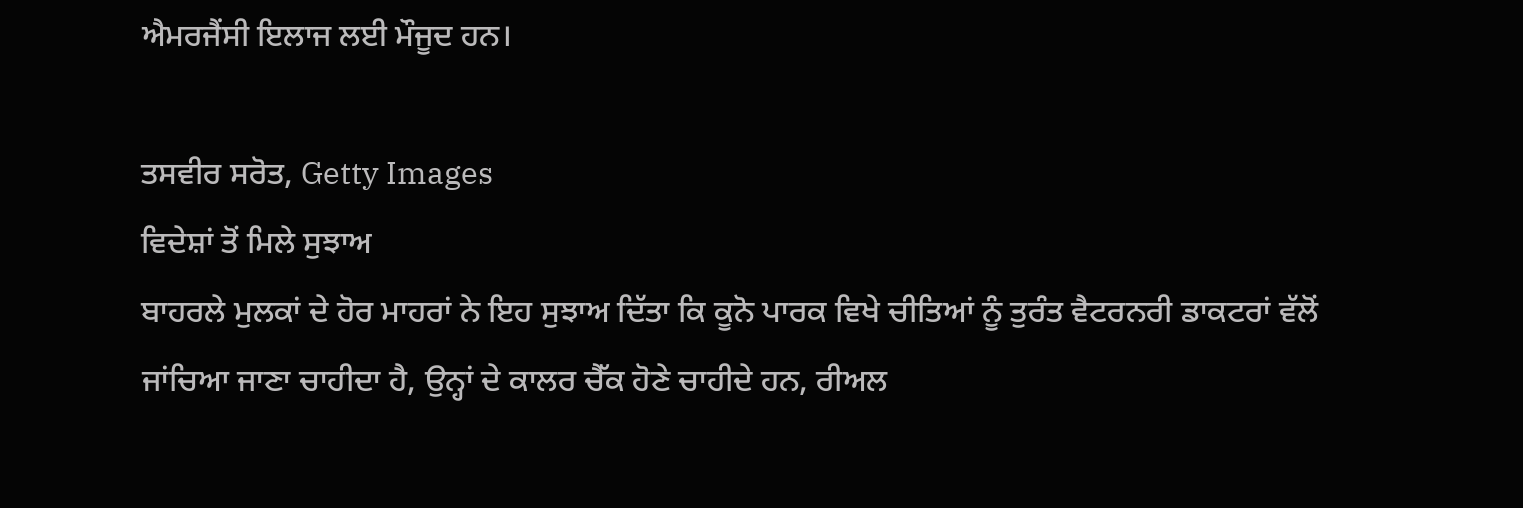ਐਮਰਜੈਂਸੀ ਇਲਾਜ ਲਈ ਮੌਜੂਦ ਹਨ।

ਤਸਵੀਰ ਸਰੋਤ, Getty Images
ਵਿਦੇਸ਼ਾਂ ਤੋਂ ਮਿਲੇ ਸੁਝਾਅ
ਬਾਹਰਲੇ ਮੁਲਕਾਂ ਦੇ ਹੋਰ ਮਾਹਰਾਂ ਨੇ ਇਹ ਸੁਝਾਅ ਦਿੱਤਾ ਕਿ ਕੂਨੋ ਪਾਰਕ ਵਿਖੇ ਚੀਤਿਆਂ ਨੂੰ ਤੁਰੰਤ ਵੈਟਰਨਰੀ ਡਾਕਟਰਾਂ ਵੱਲੋਂ ਜਾਂਚਿਆ ਜਾਣਾ ਚਾਹੀਦਾ ਹੈ, ਉਨ੍ਹਾਂ ਦੇ ਕਾਲਰ ਚੈੱਕ ਹੋਣੇ ਚਾਹੀਦੇ ਹਨ, ਰੀਅਲ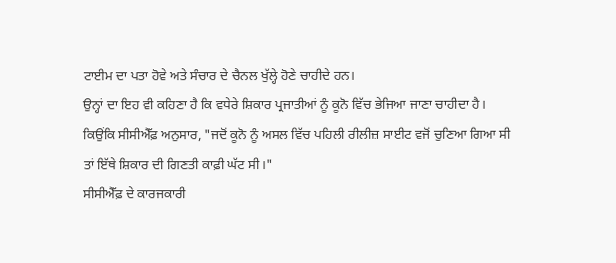ਟਾਈਮ ਦਾ ਪਤਾ ਹੋਵੇ ਅਤੇ ਸੰਚਾਰ ਦੇ ਚੈਨਲ ਖੁੱਲ੍ਹੇ ਹੋਣੇ ਚਾਹੀਦੇ ਹਨ।
ਉਨ੍ਹਾਂ ਦਾ ਇਹ ਵੀ ਕਹਿਣਾ ਹੈ ਕਿ ਵਧੇਰੇ ਸ਼ਿਕਾਰ ਪ੍ਰਜਾਤੀਆਂ ਨੂੰ ਕੂਨੋ ਵਿੱਚ ਭੇਜਿਆ ਜਾਣਾ ਚਾਹੀਦਾ ਹੈ। ਕਿਉਂਕਿ ਸੀਸੀਐੱਫ਼ ਅਨੁਸਾਰ, "ਜਦੋਂ ਕੂਨੋ ਨੂੰ ਅਸਲ ਵਿੱਚ ਪਹਿਲੀ ਰੀਲੀਜ਼ ਸਾਈਟ ਵਜੋਂ ਚੁਣਿਆ ਗਿਆ ਸੀ ਤਾਂ ਇੱਥੇ ਸ਼ਿਕਾਰ ਦੀ ਗਿਣਤੀ ਕਾਫ਼ੀ ਘੱਟ ਸੀ।"
ਸੀਸੀਐੱਫ਼ ਦੇ ਕਾਰਜਕਾਰੀ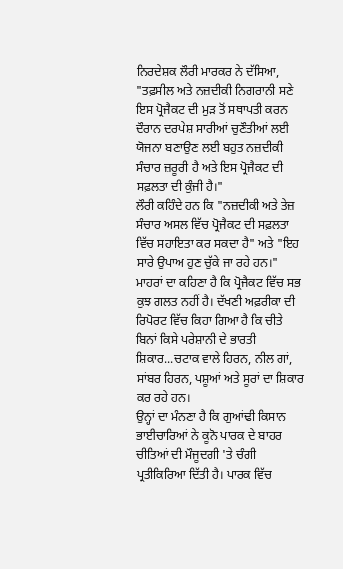ਨਿਰਦੇਸ਼ਕ ਲੌਰੀ ਮਾਰਕਰ ਨੇ ਦੱਸਿਆ, "ਤਫ਼ਸੀਲ ਅਤੇ ਨਜ਼ਦੀਕੀ ਨਿਗਰਾਨੀ ਸਣੇ ਇਸ ਪ੍ਰੋਜੈਕਟ ਦੀ ਮੁੜ ਤੋਂ ਸਥਾਪਤੀ ਕਰਨ ਦੌਰਾਨ ਦਰਪੇਸ਼ ਸਾਰੀਆਂ ਚੁਣੌਤੀਆਂ ਲਈ ਯੋਜਨਾ ਬਣਾਉਣ ਲਈ ਬਹੁਤ ਨਜ਼ਦੀਕੀ ਸੰਚਾਰ ਜ਼ਰੂਰੀ ਹੈ ਅਤੇ ਇਸ ਪ੍ਰੋਜੈਕਟ ਦੀ ਸਫ਼ਲਤਾ ਦੀ ਕੁੰਜੀ ਹੈ।"
ਲੌਰੀ ਕਹਿੰਦੇ ਹਨ ਕਿ "ਨਜ਼ਦੀਕੀ ਅਤੇ ਤੇਜ਼ ਸੰਚਾਰ ਅਸਲ ਵਿੱਚ ਪ੍ਰੋਜੈਕਟ ਦੀ ਸਫ਼ਲਤਾ ਵਿੱਚ ਸਹਾਇਤਾ ਕਰ ਸਕਦਾ ਹੈ" ਅਤੇ "ਇਹ ਸਾਰੇ ਉਪਾਅ ਹੁਣ ਚੁੱਕੇ ਜਾ ਰਹੇ ਹਨ।"
ਮਾਹਰਾਂ ਦਾ ਕਹਿਣਾ ਹੈ ਕਿ ਪ੍ਰੋਜੈਕਟ ਵਿੱਚ ਸਭ ਕੁਝ ਗਲਤ ਨਹੀਂ ਹੈ। ਦੱਖਣੀ ਅਫ਼ਰੀਕਾ ਦੀ ਰਿਪੋਰਟ ਵਿੱਚ ਕਿਹਾ ਗਿਆ ਹੈ ਕਿ ਚੀਤੇ ਬਿਨਾਂ ਕਿਸੇ ਪਰੇਸ਼ਾਨੀ ਦੇ ਭਾਰਤੀ ਸ਼ਿਕਾਰ...ਚਟਾਕ ਵਾਲੇ ਹਿਰਨ, ਨੀਲ ਗਾਂ, ਸਾਂਬਰ ਹਿਰਨ, ਪਸ਼ੂਆਂ ਅਤੇ ਸੂਰਾਂ ਦਾ ਸ਼ਿਕਾਰ ਕਰ ਰਹੇ ਹਨ।
ਉਨ੍ਹਾਂ ਦਾ ਮੰਨਣਾ ਹੈ ਕਿ ਗੁਆਂਢੀ ਕਿਸਾਨ ਭਾਈਚਾਰਿਆਂ ਨੇ ਕੂਨੋ ਪਾਰਕ ਦੇ ਬਾਹਰ ਚੀਤਿਆਂ ਦੀ ਮੌਜੂਦਗੀ 'ਤੇ ਚੰਗੀ ਪ੍ਰਤੀਕਿਰਿਆ ਦਿੱਤੀ ਹੈ। ਪਾਰਕ ਵਿੱਚ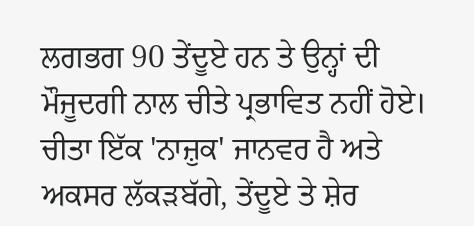ਲਗਭਗ 90 ਤੇਂਦੂਏ ਹਨ ਤੇ ਉਨ੍ਹਾਂ ਦੀ ਮੌਜੂਦਗੀ ਨਾਲ ਚੀਤੇ ਪ੍ਰਭਾਵਿਤ ਨਹੀਂ ਹੋਏ। ਚੀਤਾ ਇੱਕ 'ਨਾਜ਼ੁਕ' ਜਾਨਵਰ ਹੈ ਅਤੇ ਅਕਸਰ ਲੱਕੜਬੱਗੇ, ਤੇਂਦੂਏ ਤੇ ਸ਼ੇਰ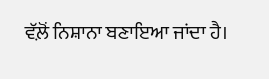ਵੱਲ਼ੋਂ ਨਿਸ਼ਾਨਾ ਬਣਾਇਆ ਜਾਂਦਾ ਹੈ।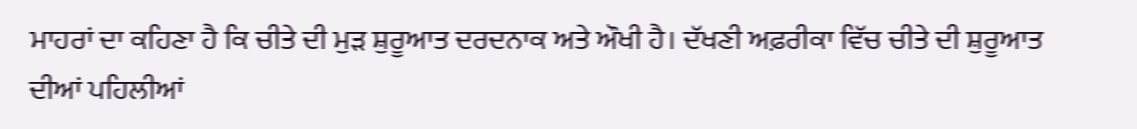ਮਾਹਰਾਂ ਦਾ ਕਹਿਣਾ ਹੈ ਕਿ ਚੀਤੇ ਦੀ ਮੁੜ ਸ਼ੁਰੂਆਤ ਦਰਦਨਾਕ ਅਤੇ ਔਖੀ ਹੈ। ਦੱਖਣੀ ਅਫ਼ਰੀਕਾ ਵਿੱਚ ਚੀਤੇ ਦੀ ਸ਼ੁਰੂਆਤ ਦੀਆਂ ਪਹਿਲੀਆਂ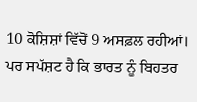10 ਕੋਸ਼ਿਸ਼ਾਂ ਵਿੱਚੋਂ 9 ਅਸਫ਼ਲ ਰਹੀਆਂ। ਪਰ ਸਪੱਸ਼ਟ ਹੈ ਕਿ ਭਾਰਤ ਨੂੰ ਬਿਹਤਰ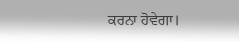ਕਰਨਾ ਹੋਵੇਗਾ।